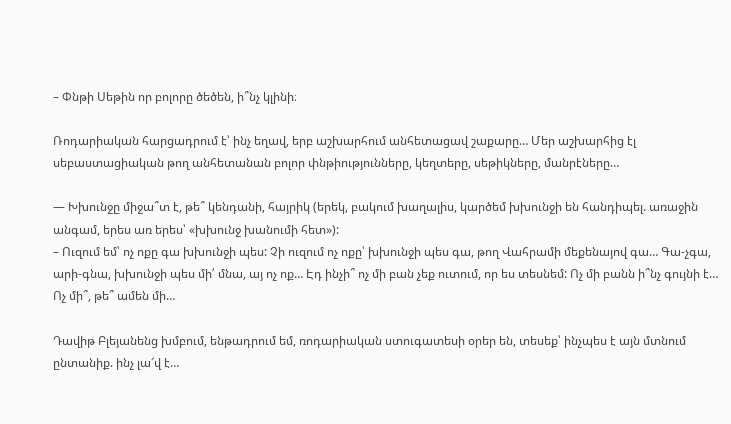– Փնթի Սեթին որ բոլորը ծեծեն, ի՞նչ կլինի։

Ռոդարիական հարցադրում է՝ ինչ եղավ, երբ աշխարհում անհետացավ շաքարը… Մեր աշխարհից էլ սեբաստացիական թող անհետանան բոլոր փնթիությունները, կեղտերը, սեթիկները, մանրէները…

— Խխունջը միջա՞տ է, թե՞ կենդանի, հայրիկ (երեկ, բակում խաղալիս, կարծեմ խխունջի են հանդիպել. առաջին անգամ, երես առ երես՝ «խխունջ խանումի հետ»):
– Ուզում եմ՝ ոչ ոքը գա խխունջի պես: Չի ուզում ոչ ոքը՝ խխունջի պես գա, թող Վահրամի մեքենայով գա… Գա-չգա, արի-գնա, խխունջի պես մի՛ մնա, այ ոչ ոք… Էդ ինչի՞ ոչ մի բան չեք ուտում, որ ես տեսնեմ: Ոչ մի բանն ի՞նչ գույնի է… Ոչ մի՞, թե՞ ամեն մի…

Դավիթ Բլեյանենց խմբում, ենթադրում եմ, ռոդարիական ստուգատեսի օրեր են, տեսեք՝ ինչպես է այն մտնում ընտանիք. ինչ լա՜վ է…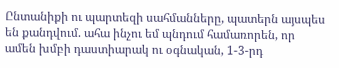Ընտանիքի ու պարտեզի սահմանները, պատերն այսպես են քանդվում. ահա ինչու եմ պնդում համառորեն, որ ամեն խմբի դաստիարակ ու օգնական, 1-3-րդ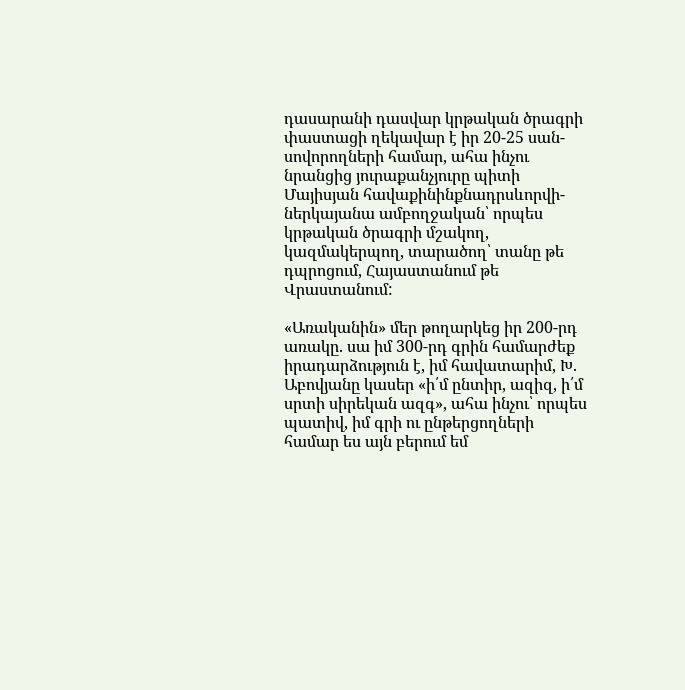դասարանի դասվար կրթական ծրագրի փաստացի ղեկավար է իր 20-25 սան-սովորողների համար, ահա ինչու նրանցից յուրաքանչյուրը պիտի Մայիսյան հավաքինինքնադրսևորվի-ներկայանա ամբողջական՝ որպես կրթական ծրագրի մշակող, կազմակերպող, տարածող՝ տանը թե դպրոցում, Հայաստանում թե Վրաստանում:

«Առականին» մեր թողարկեց իր 200-րդ առակը. սա իմ 300-րդ գրին համարժեք իրադարձություն է, իմ հավատարիմ, Խ. Աբովյանը կասեր «ի՛մ ընտիր, ազիզ, ի՛մ սրտի սիրեկան ազգ», ահա ինչու՝ որպես պատիվ, իմ գրի ու ընթերցողների համար ես այն բերում եմ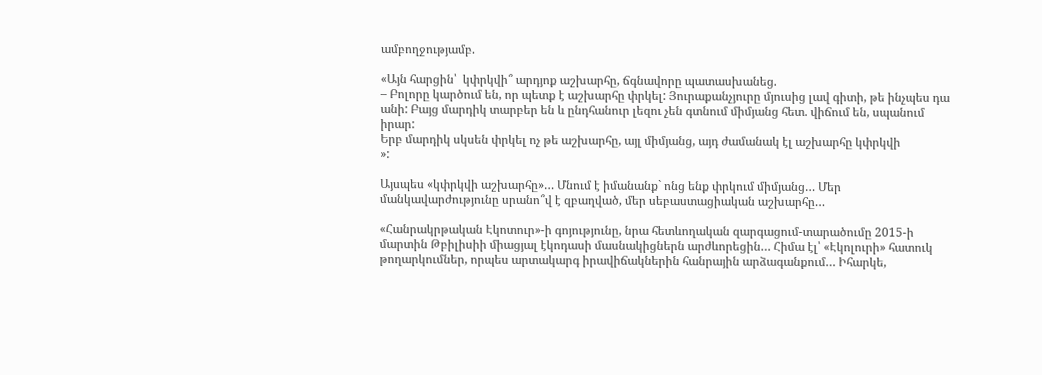ամբողջությամբ.

«Այն հարցին՝  կփրկվի՞ արդյոք աշխարհը, ճգնավորը պատասխանեց.
– Բոլորը կարծում են, որ պետք է աշխարհը փրկել: Յուրաքանչյուրը մյուսից լավ գիտի, թե ինչպես դա անի: Բայց մարդիկ տարբեր են և ընդհանուր լեզու չեն գտնում միմյանց հետ. վիճում են, սպանում իրար:
Երբ մարդիկ սկսեն փրկել ոչ թե աշխարհը, այլ միմյանց, այդ ժամանակ էլ աշխարհը կփրկվի
»:

Այսպես «կփրկվի աշխարհը»… Մնում է իմանանք` ոնց ենք փրկում միմյանց… Մեր մանկավարժությունը սրանո՞վ է զբաղված, մեր սեբաստացիական աշխարհը…

«Հանրակրթական Էկոտուր»-ի գոյությունը, նրա հետևողական զարգացում-տարածումը 2015-ի մարտին Թբիլիսիի միացյալ էկոդասի մասնակիցներն արժևորեցին… Հիմա էլ՝ «Էկոլուրի» հատուկ թողարկումներ, որպես արտակարգ իրավիճակներին հանրային արձագանքում… Իհարկե,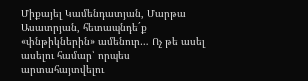Միքայել Կամենդատյան, Մարթա Ասատրյան, հետապնդե´ք «փնթիկներին» ամենուր… Ոչ թե ասել ասելու համար՝ որպես արտահայտվելու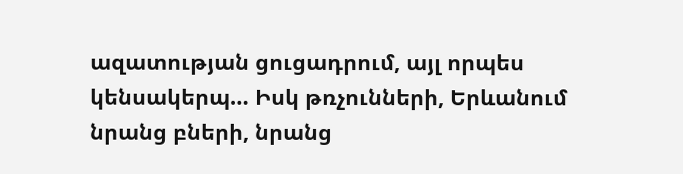ազատության ցուցադրում, այլ որպես կենսակերպ… Իսկ թռչունների, Երևանում նրանց բների, նրանց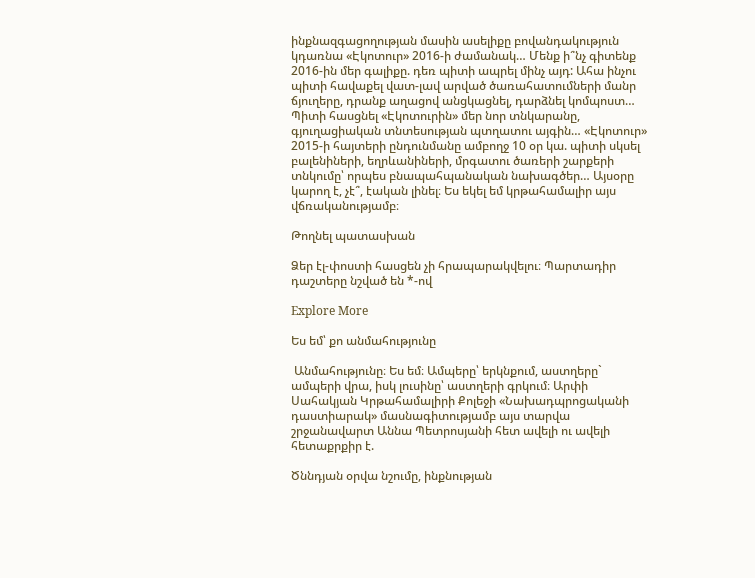ինքնազգացողության մասին ասելիքը բովանդակություն կդառնա «Էկոտուր» 2016-ի ժամանակ… Մենք ի՞նչ գիտենք 2016-ին մեր գալիքը. դեռ պիտի ապրել մինչ այդ: Ահա ինչու պիտի հավաքել վատ-լավ արված ծառահատումների մանր ճյուղերը, դրանք աղացով անցկացնել, դարձնել կոմպոստ… Պիտի հասցնել «Էկոտուրին» մեր նոր տնկարանը, գյուղացիական տնտեսության պտղատու այգին… «Էկոտուր» 2015-ի հայտերի ընդունմանը ամբողջ 10 օր կա. պիտի սկսել բալենիների, եղրևանիների, մրգատու ծառերի շարքերի տնկումը՝ որպես բնապահպանական նախագծեր… Այսօրը կարող է, չէ՞, էական լինել։ Ես եկել եմ կրթահամալիր այս վճռականությամբ։

Թողնել պատասխան

Ձեր էլ-փոստի հասցեն չի հրապարակվելու։ Պարտադիր դաշտերը նշված են *-ով

Explore More

Ես եմ՝ քո անմահությունը

 Անմահությունը։ Ես եմ։ Ամպերը՝ երկնքում, աստղերը` ամպերի վրա, իսկ լուսինը՝ աստղերի գրկում։ Արփի Սահակյան Կրթահամալիրի Քոլեջի «Նախադպրոցականի դաստիարակ» մասնագիտությամբ այս տարվա շրջանավարտ Աննա Պետրոսյանի հետ ավելի ու ավելի հետաքրքիր է.

Ծննդյան օրվա նշումը, ինքնության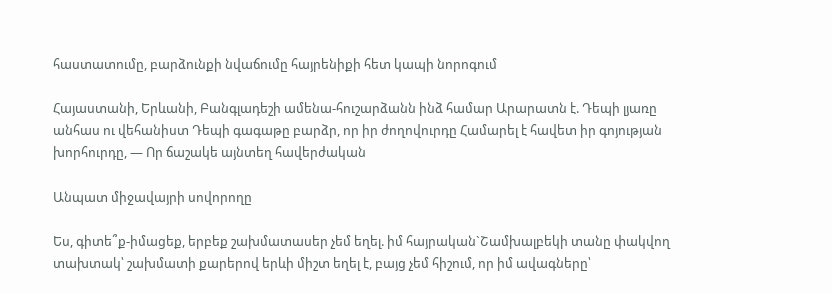հաստատումը, բարձունքի նվաճումը հայրենիքի հետ կապի նորոգում

Հայաստանի, Երևանի, Բանգլադեշի ամենա-հուշարձանն ինձ համար Արարատն է. Դեպի լյառը անհաս ու վեհանիստ Դեպի գագաթը բարձր, որ իր ժողովուրդը Համարել է հավետ իր գոյության խորհուրդը, — Որ ճաշակե այնտեղ հավերժական

Անպատ միջավայրի սովորողը

Ես, գիտե՞ք-իմացեք, երբեք շախմատասեր չեմ եղել. իմ հայրական`Շամխալբեկի տանը փակվող տախտակ՝ շախմատի քարերով երևի միշտ եղել է, բայց չեմ հիշում, որ իմ ավագները՝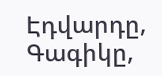Էդվարդը, Գագիկը,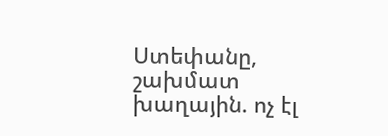Ստեփանը, շախմատ խաղային. ոչ էլ